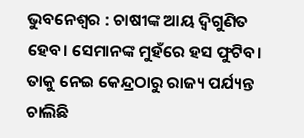ଭୁବନେଶ୍ୱର : ଚାଷୀଙ୍କ ଆୟ ଦ୍ବିଗୁଣିତ ହେବ। ସେମାନଙ୍କ ମୁହଁରେ ହସ ଫୁଟିବ। ତାକୁ ନେଇ କେନ୍ଦ୍ରଠାରୁ ରାଜ୍ୟ ପର୍ଯ୍ୟନ୍ତ ଚାଲିଛି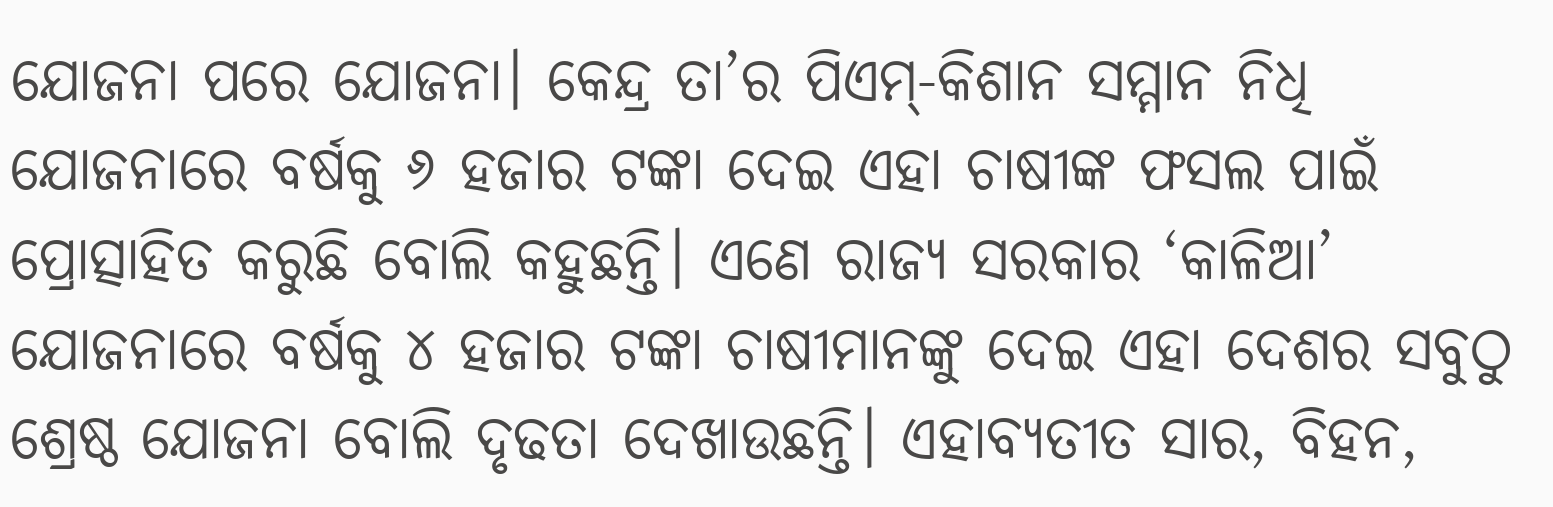ଯୋଜନା ପରେ ଯୋଜନା। କେନ୍ଦ୍ର ତା’ର ପିଏମ୍-କିଶାନ ସମ୍ମାନ ନିଧି ଯୋଜନାରେ ବର୍ଷକୁ ୬ ହଜାର ଟଙ୍କା ଦେଇ ଏହା ଚାଷୀଙ୍କ ଫସଲ ପାଇଁ ପ୍ରୋତ୍ସାହିତ କରୁଛି ବୋଲି କହୁଛନ୍ତି। ଏଣେ ରାଜ୍ୟ ସରକାର ‘କାଳିଆ’ ଯୋଜନାରେ ବର୍ଷକୁ ୪ ହଜାର ଟଙ୍କା ଚାଷୀମାନଙ୍କୁ ଦେଇ ଏହା ଦେଶର ସବୁଠୁ ଶ୍ରେଷ୍ଠ ଯୋଜନା ବୋଲି ଦୃଢତା ଦେଖାଉଛନ୍ତି। ଏହାବ୍ୟତୀତ ସାର, ବିହନ,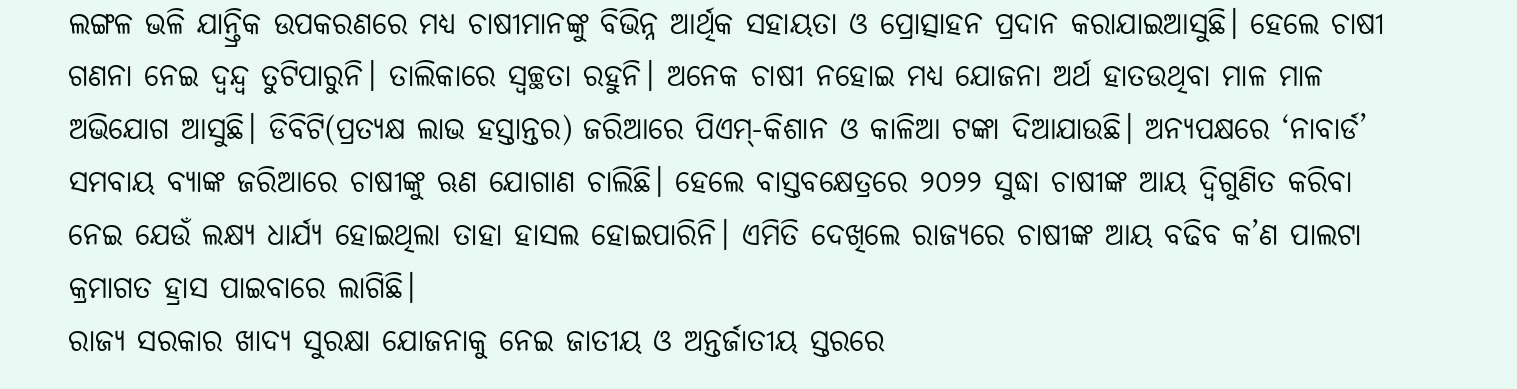ଲଙ୍ଗଳ ଭଳି ଯାନ୍ତ୍ରିକ ଉପକରଣରେ ମଧ୍ୟ ଚାଷୀମାନଙ୍କୁ ବିଭିନ୍ନ ଆର୍ଥିକ ସହାୟତା ଓ ପ୍ରୋତ୍ସାହନ ପ୍ରଦାନ କରାଯାଇଆସୁଛି। ହେଲେ ଚାଷୀ ଗଣନା ନେଇ ଦ୍ବନ୍ଦ୍ବ ତୁଟିପାରୁନି। ତାଲିକାରେ ସ୍ବଚ୍ଛତା ରହୁନି। ଅନେକ ଚାଷୀ ନହୋଇ ମଧ୍ୟ ଯୋଜନା ଅର୍ଥ ହାତଉଥିବା ମାଳ ମାଳ ଅଭିଯୋଗ ଆସୁଛି। ଡିବିଟି(ପ୍ରତ୍ୟକ୍ଷ ଲାଭ ହସ୍ତାନ୍ତର) ଜରିଆରେ ପିଏମ୍-କିଶାନ ଓ କାଳିଆ ଟଙ୍କା ଦିଆଯାଉଛି। ଅନ୍ୟପକ୍ଷରେ ‘ନାବାର୍ଡ’ ସମବାୟ ବ୍ୟାଙ୍କ ଜରିଆରେ ଚାଷୀଙ୍କୁ ଋଣ ଯୋଗାଣ ଚାଲିଛି। ହେଲେ ବାସ୍ତବକ୍ଷେତ୍ରରେ ୨୦୨୨ ସୁଦ୍ଧା ଚାଷୀଙ୍କ ଆୟ ଦ୍ବିଗୁଣିତ କରିବା ନେଇ ଯେଉଁ ଲକ୍ଷ୍ୟ ଧାର୍ଯ୍ୟ ହୋଇଥିଲା ତାହା ହାସଲ ହୋଇପାରିନି। ଏମିତି ଦେଖିଲେ ରାଜ୍ୟରେ ଚାଷୀଙ୍କ ଆୟ ବଢିବ କ’ଣ ପାଲଟା କ୍ରମାଗତ ହ୍ରାସ ପାଇବାରେ ଲାଗିଛି।
ରାଜ୍ୟ ସରକାର ଖାଦ୍ୟ ସୁରକ୍ଷା ଯୋଜନାକୁ ନେଇ ଜାତୀୟ ଓ ଅନ୍ତର୍ଜାତୀୟ ସ୍ତରରେ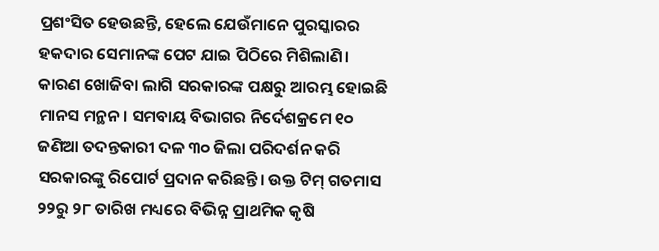ପ୍ରଶଂସିତ ହେଉଛନ୍ତି, ହେଲେ ଯେଉଁମାନେ ପୁରସ୍କାରର ହକଦାର ସେମାନଙ୍କ ପେଟ ଯାଇ ପିଠିରେ ମିଶିଲାଣି। କାରଣ ଖୋଜିବା ଲାଗି ସରକାରଙ୍କ ପକ୍ଷରୁ ଆରମ୍ଭ ହୋଇଛି ମାନସ ମନ୍ଥନ। ସମବାୟ ବିଭାଗର ନିର୍ଦେଶକ୍ରମେ ୧୦ ଜଣିଆ ତଦନ୍ତକାରୀ ଦଳ ୩୦ ଜିଲା ପରିଦର୍ଶନ କରି ସରକାରଙ୍କୁ ରିପୋର୍ଟ ପ୍ରଦାନ କରିଛନ୍ତି। ଉକ୍ତ ଟିମ୍ ଗତମାସ ୨୨ରୁ ୨୮ ତାରିଖ ମଧ୍ୟରେ ବିଭିନ୍ନ ପ୍ରାଥମିକ କୃଷି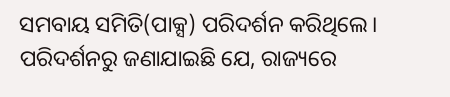ସମବାୟ ସମିତି(ପାକ୍ସ) ପରିଦର୍ଶନ କରିଥିଲେ। ପରିଦର୍ଶନରୁ ଜଣାଯାଇଛି ଯେ, ରାଜ୍ୟରେ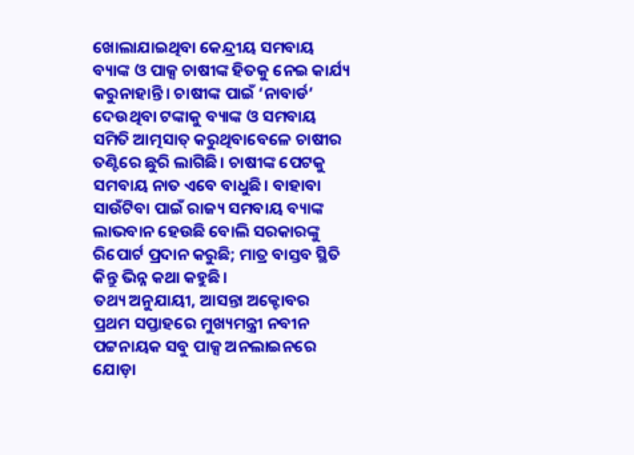ଖୋଲାଯାଇଥିବା କେନ୍ଦ୍ରୀୟ ସମବାୟ ବ୍ୟାଙ୍କ ଓ ପାକ୍ସ ଚାଷୀଙ୍କ ହିତକୁ ନେଇ କାର୍ଯ୍ୟ କରୁନାହାନ୍ତି। ଚାଷୀଙ୍କ ପାଇଁ ‘ନାବାର୍ଡ’ ଦେଉଥିବା ଟଙ୍କାକୁ ବ୍ୟାଙ୍କ ଓ ସମବାୟ ସମିତି ଆତ୍ମସାତ୍ କରୁଥିବାବେଳେ ଚାଷୀର ତଣ୍ଟିରେ ଛୁରି ଲାଗିଛି। ଚାଷୀଙ୍କ ପେଟକୁ ସମବାୟ ନାତ ଏବେ ବାଧୁଛି। ବାହାବା ସାଉଁଟିବା ପାଇଁ ରାଜ୍ୟ ସମବାୟ ବ୍ୟାଙ୍କ ଲାଭବାନ ହେଉଛି ବୋଲି ସରକାରଙ୍କୁ ରିପୋର୍ଟ ପ୍ରଦାନ କରୁଛି; ମାତ୍ର ବାସ୍ତବ ସ୍ଥିତି କିନ୍ତୁ ଭିନ୍ନ କଥା କହୁଛି।
ତଥ୍ୟ ଅନୁଯାୟୀ, ଆସନ୍ତା ଅକ୍ଟୋବର ପ୍ରଥମ ସପ୍ତାହରେ ମୁଖ୍ୟମନ୍ତ୍ରୀ ନବୀନ ପଟ୍ଟନାୟକ ସବୁ ପାକ୍ସ ଅନଲାଇନରେ ଯୋଡ଼ା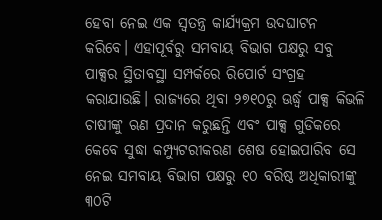ହେବା ନେଇ ଏକ ସ୍ବତନ୍ତ୍ର କାର୍ଯ୍ୟକ୍ରମ ଉଦଘାଟନ କରିବେ। ଏହାପୂର୍ବରୁ ସମବାୟ ବିଭାଗ ପକ୍ଷରୁ ସବୁ ପାକ୍ସର ସ୍ଥିତାବସ୍ଥା ସମ୍ପର୍କରେ ରିପୋର୍ଟ ସଂଗ୍ରହ କରାଯାଉଛି। ରାଜ୍ୟରେ ଥିବା ୨୭୧୦ରୁ ଊର୍ଦ୍ଧ୍ବ ପାକ୍ସ କିଭଳି ଚାଷୀଙ୍କୁ ଋଣ ପ୍ରଦାନ କରୁଛନ୍ତି ଏବଂ ପାକ୍ସ ଗୁଡିକରେ କେବେ ସୁଦ୍ଧା କମ୍ପ୍ୟୁଟରୀକରଣ ଶେଷ ହୋଇପାରିବ ସେ ନେଇ ସମବାୟ ବିଭାଗ ପକ୍ଷରୁ ୧୦ ବରିଷ୍ଠ ଅଧିକାରୀଙ୍କୁ ୩୦ଟି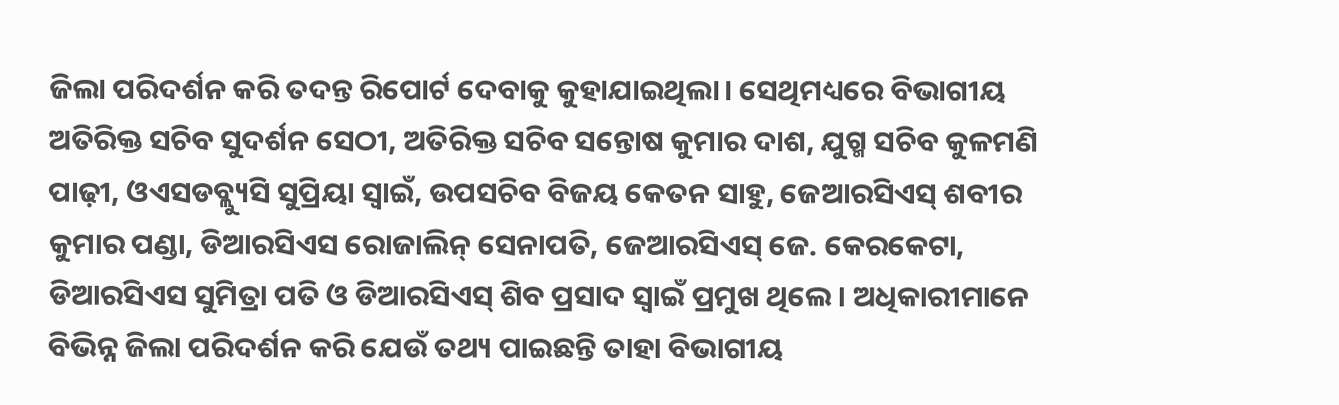ଜିଲା ପରିଦର୍ଶନ କରି ତଦନ୍ତ ରିପୋର୍ଟ ଦେବାକୁ କୁହାଯାଇଥିଲା। ସେଥିମଧ୍ୟରେ ବିଭାଗୀୟ ଅତିରିକ୍ତ ସଚିବ ସୁଦର୍ଶନ ସେଠୀ, ଅତିରିକ୍ତ ସଚିବ ସନ୍ତୋଷ କୁମାର ଦାଶ, ଯୁଗ୍ମ ସଚିବ କୁଳମଣି ପାଢ଼ୀ, ଓଏସଡବ୍ଲ୍ୟୁସି ସୁପ୍ରିୟା ସ୍ବାଇଁ, ଉପସଚିବ ବିଜୟ କେତନ ସାହୁ, ଜେଆରସିଏସ୍ ଶବୀର କୁମାର ପଣ୍ଡା, ଡିଆରସିଏସ ରୋଜାଲିନ୍ ସେନାପତି, ଜେଆରସିଏସ୍ ଜେ. କେରକେଟା, ଡିଆରସିଏସ ସୁମିତ୍ରା ପତି ଓ ଡିଆରସିଏସ୍ ଶିବ ପ୍ରସାଦ ସ୍ବାଇଁ ପ୍ରମୁଖ ଥିଲେ। ଅଧିକାରୀମାନେ ବିଭିନ୍ନ ଜିଲା ପରିଦର୍ଶନ କରି ଯେଉଁ ତଥ୍ୟ ପାଇଛନ୍ତି ତାହା ବିଭାଗୀୟ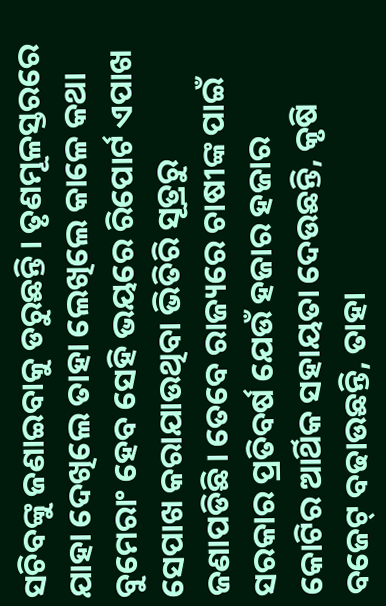ସଚିବଙ୍କୁ ଜଣାଇବାକୁ ଡରୁଛନ୍ତି। ତୃଣମୂଳସ୍ତରରେ ଯାହା ଦେଖିଲେ ତାହା ଲେଖିଲେ କାଳେ କଥା ବୁମେରାଂ ହେବ ସେହି ଭୟରେ ରିପୋର୍ଟ ଏପାଖ ସେପାଖ କରାଯାଉଥିବା ଭିତିରି ସୂତ୍ରରୁ ଜଣାପଡିଛି। ତେବେ ରାଜ୍ୟରେ ଚାଷୀଙ୍କ ପାଇଁ ସରକାର ପ୍ରତିବର୍ଷ ଯେଉଁ ହଜାର ହଜାର କୋଟିର ଆର୍ଥିକ ସହାୟତା ଦେଉଛନ୍ତି, କୃଷି ବଜେଟ୍ ବଢାଉଛନ୍ତି, ତାହା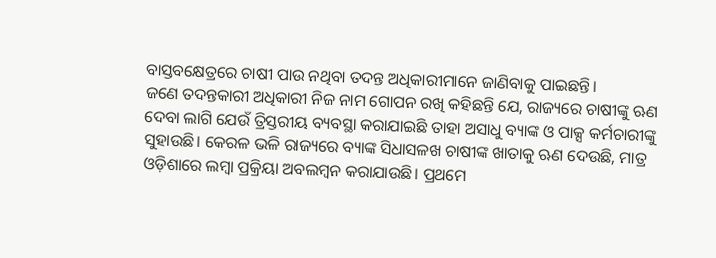ବାସ୍ତବକ୍ଷେତ୍ରରେ ଚାଷୀ ପାଉ ନଥିବା ତଦନ୍ତ ଅଧିକାରୀମାନେ ଜାଣିବାକୁ ପାଇଛନ୍ତି।
ଜଣେ ତଦନ୍ତକାରୀ ଅଧିକାରୀ ନିଜ ନାମ ଗୋପନ ରଖି କହିଛନ୍ତି ଯେ, ରାଜ୍ୟରେ ଚାଷୀଙ୍କୁ ଋଣ ଦେବା ଲାଗି ଯେଉଁ ତ୍ରିସ୍ତରୀୟ ବ୍ୟବସ୍ଥା କରାଯାଇଛି ତାହା ଅସାଧୁ ବ୍ୟାଙ୍କ ଓ ପାକ୍ସ କର୍ମଚାରୀଙ୍କୁ ସୁହାଉଛି। କେରଳ ଭଳି ରାଜ୍ୟରେ ବ୍ୟାଙ୍କ ସିଧାସଳଖ ଚାଷୀଙ୍କ ଖାତାକୁ ଋଣ ଦେଉଛି, ମାତ୍ର ଓଡ଼ିଶାରେ ଲମ୍ବା ପ୍ରକ୍ରିୟା ଅବଲମ୍ବନ କରାଯାଉଛି। ପ୍ରଥମେ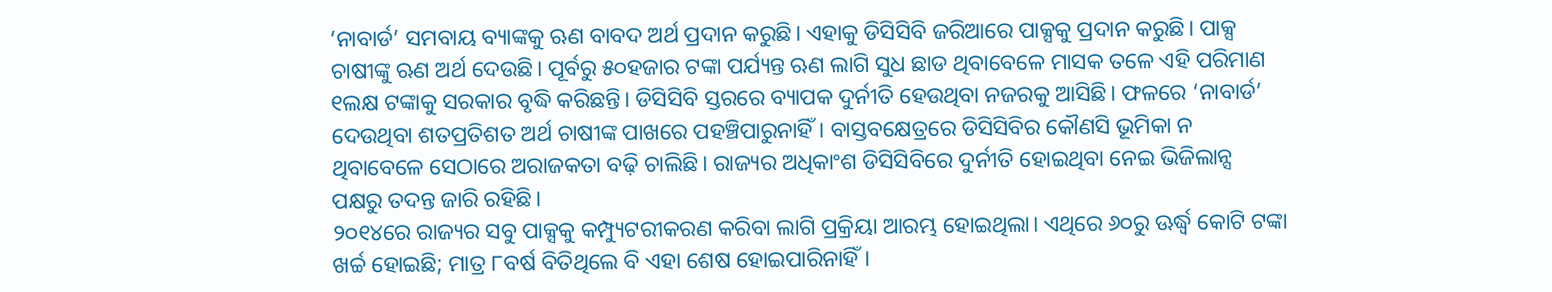‘ନାବାର୍ଡ’ ସମବାୟ ବ୍ୟାଙ୍କକୁ ଋଣ ବାବଦ ଅର୍ଥ ପ୍ରଦାନ କରୁଛି। ଏହାକୁ ଡିସିସିବି ଜରିଆରେ ପାକ୍ସକୁ ପ୍ରଦାନ କରୁଛି। ପାକ୍ସ ଚାଷୀଙ୍କୁ ଋଣ ଅର୍ଥ ଦେଉଛି। ପୂର୍ବରୁ ୫୦ହଜାର ଟଙ୍କା ପର୍ଯ୍ୟନ୍ତ ଋଣ ଲାଗି ସୁଧ ଛାଡ ଥିବାବେଳେ ମାସକ ତଳେ ଏହି ପରିମାଣ ୧ଲକ୍ଷ ଟଙ୍କାକୁ ସରକାର ବୃଦ୍ଧି କରିଛନ୍ତି। ଡିସିସିବି ସ୍ତରରେ ବ୍ୟାପକ ଦୁର୍ନୀତି ହେଉଥିବା ନଜରକୁ ଆସିଛି। ଫଳରେ ‘ନାବାର୍ଡ’ ଦେଉଥିବା ଶତପ୍ରତିଶତ ଅର୍ଥ ଚାଷୀଙ୍କ ପାଖରେ ପହଞ୍ଚିପାରୁନାହିଁ। ବାସ୍ତବକ୍ଷେତ୍ରରେ ଡିସିସିବିର କୌଣସି ଭୂମିକା ନ ଥିବାବେଳେ ସେଠାରେ ଅରାଜକତା ବଢ଼ି ଚାଲିଛି। ରାଜ୍ୟର ଅଧିକାଂଶ ଡିସିସିବିରେ ଦୁର୍ନୀତି ହୋଇଥିବା ନେଇ ଭିଜିଲାନ୍ସ ପକ୍ଷରୁ ତଦନ୍ତ ଜାରି ରହିଛି।
୨୦୧୪ରେ ରାଜ୍ୟର ସବୁ ପାକ୍ସକୁ କମ୍ପ୍ୟୁଟରୀକରଣ କରିବା ଲାଗି ପ୍ରକ୍ରିୟା ଆରମ୍ଭ ହୋଇଥିଲା। ଏଥିରେ ୬୦ରୁ ଊର୍ଦ୍ଧ୍ବ କୋଟି ଟଙ୍କା ଖର୍ଚ୍ଚ ହୋଇଛି; ମାତ୍ର ୮ବର୍ଷ ବିତିଥିଲେ ବି ଏହା ଶେଷ ହୋଇପାରିନାହିଁ।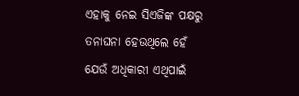ଏହାକୁ ନେଇ ସିଏଜିଙ୍କ ପକ୍ଷରୁ ତନାଘନା ହେଉଥିଲେ ହେଁ ଯେଉଁ ଅଧିକାରୀ ଏଥିପାଇଁ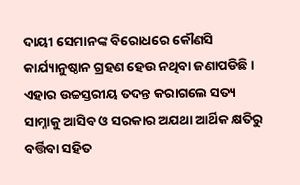ଦାୟୀ ସେମାନଙ୍କ ବିରୋଧରେ କୌଣସି କାର୍ଯ୍ୟାନୁଷ୍ଠାନ ଗ୍ରହଣ ହେଉ ନଥିବା ଜଣାପଡିଛି। ଏହାର ଉଚ୍ଚସ୍ତରୀୟ ତଦନ୍ତ କରାଗଲେ ସତ୍ୟ ସାମ୍ନାକୁ ଆସିବ ଓ ସରକାର ଅଯଥା ଆର୍ଥିକ କ୍ଷତିରୁ ବର୍ତ୍ତିବା ସହିତ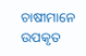ଚାଷୀମାନେ ଉପକୃତ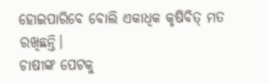ହୋଇପାରିବେ ବୋଲି ଏକାଧିକ କୃଷିବିତ୍ ମତ ରଖିଛନ୍ତି।
ଚାଷୀଙ୍କ ପେଟକୁ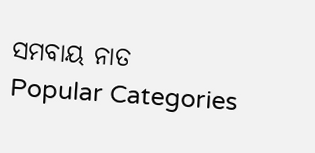ସମବାୟ ନାତ
Popular Categories